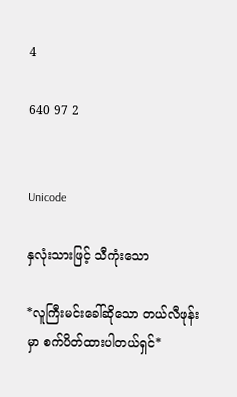4

640 97 2


Unicode

နှလုံးသားဖြင့် သီကုံးသော

*လူကြီးမင်းခေါ်ဆိုသော တယ်လီဖုန်းမှာ စက်ပိတ်ထားပါတယ်ရှင်*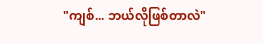"ကျစ်... ဘယ်လိုဖြစ်တာလဲ"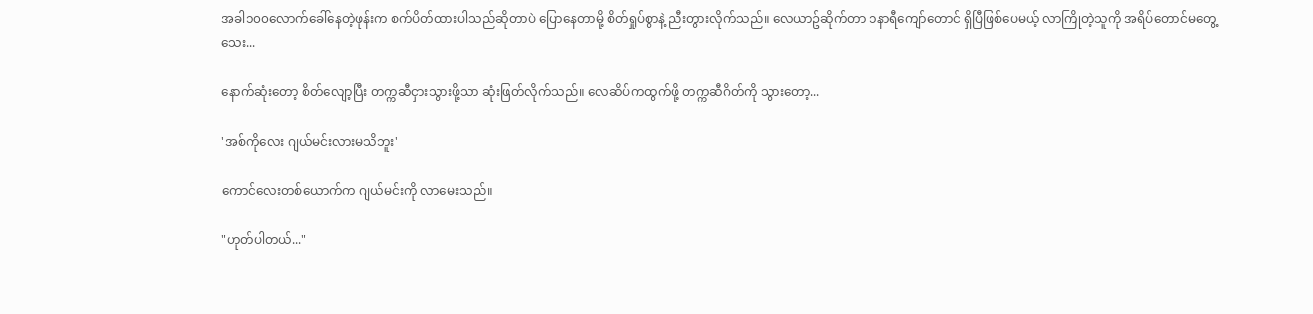အခါ၁၀၀လောက်ခေါ်နေတဲ့ဖုန်းက စက်ပိတ်ထားပါသည်ဆိုတာပဲ ပြောနေတာမို့ စိတ်ရှုပ်စွာနဲ့ ညီးတွားလိုက်သည်။ လေယာဥ်ဆိုက်တာ ၁နာရီကျော်တောင် ရှိပြီဖြစ်ပေမယ့် လာကြိုတဲ့သူကို အရိပ်တောင်မတွေ့သေး...

နောက်ဆုံးတော့ စိတ်လျော့ပြီး တက္ကဆီငှားသွားဖို့သာ ဆုံးဖြတ်လိုက်သည်။ လေဆိပ်ကထွက်ဖို့ တက္ကဆီဂိတ်ကို သွားတော့...

'အစ်ကိုလေး ဂျယ်မင်းလားမသိဘူး'

ကောင်လေးတစ်ယောက်က ဂျယ်မင်းကို လာမေးသည်။

"ဟုတ်ပါတယ်..."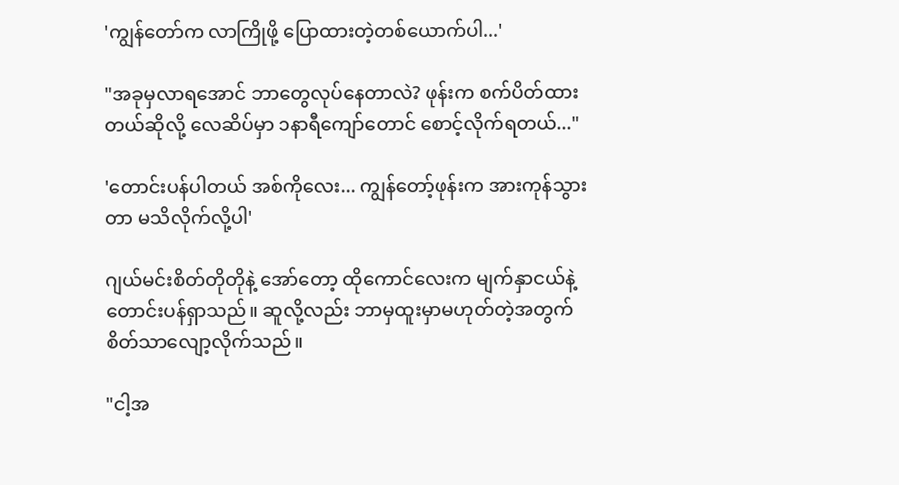'ကျွန်တော်က လာကြိုဖို့ ပြောထားတဲ့တစ်ယောက်ပါ...'

"အခုမှလာရအောင် ဘာတွေလုပ်နေတာလဲ? ဖုန်းက စက်ပိတ်ထားတယ်ဆိုလို့ လေဆိပ်မှာ ၁နာရီကျော်တောင် စောင့်လိုက်ရတယ်..."

'တောင်းပန်ပါတယ် အစ်ကိုလေး... ကျွန်တော့်ဖုန်းက အားကုန်သွားတာ မသိလိုက်လို့ပါ'

ဂျယ်မင်းစိတ်တိုတိုနဲ့ အော်တော့ ထိုကောင်လေးက မျက်နှာငယ်နဲ့ တောင်းပန်ရှာသည်။ ဆူလို့လည်း ဘာမှထူးမှာမဟုတ်တဲ့အတွက် စိတ်သာလျော့လိုက်သည်။

"ငါ့အ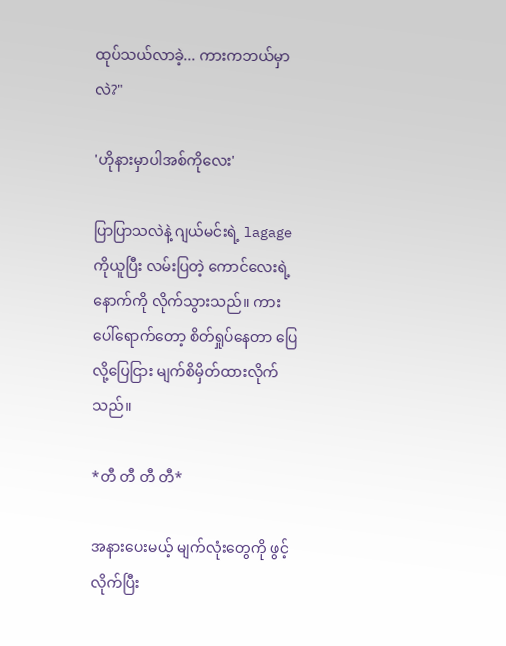ထုပ်သယ်လာခဲ့... ကားကဘယ်မှာလဲ?"

'ဟိုနားမှာပါအစ်ကိုလေး'

ပြာပြာသလဲနဲ့ ဂျယ်မင်းရဲ့ lagage ကိုယူပြီး လမ်းပြတဲ့ ကောင်လေးရဲ့နောက်ကို လိုက်သွားသည်။ ကားပေါ်ရောက်တော့ စိတ်ရှုပ်နေတာ ပြေလို့ပြေငြား မျက်စိမှိတ်ထားလိုက်သည်။

*တီ တီ တီ တီ*

အနားပေးမယ့် မျက်လုံးတွေကို ဖွင့်လိုက်ပြီး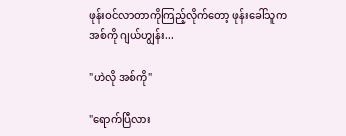ဖုန်းဝင်လာတာကိုကြည့်လိုက်တော့ ဖုန်းခေါ်သူက အစ်ကို ဂျယ်ဟျွန်း...

"ဟဲလို အစ်ကို"

"ရောက်ပြီလား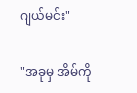ဂျယ်မင်း"

"အခုမှ အိမ်ကို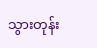သွားတုန်း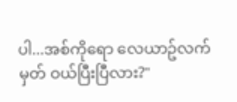ပါ...အစ်ကိုရော လေယာဥ်လက်မှတ် ဝယ်ပြီးပြီလား?"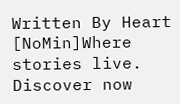Written By Heart [NoMin]Where stories live. Discover now